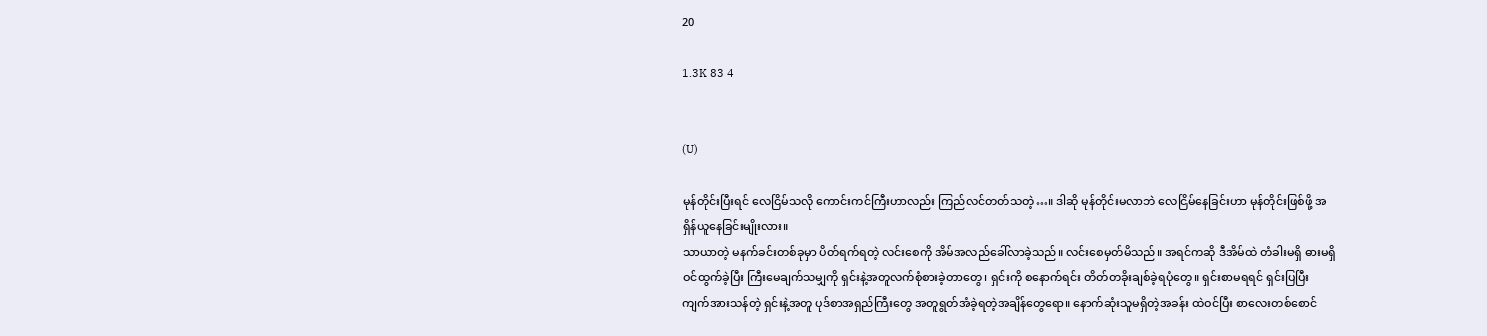20

1.3K 83 4


(U)

မုန်တိုင်းပြီးရင် လေငြိမ်သလို ကောင်းကင်ကြီးဟာလည်း ကြည်လင်တတ်သတဲ့…။ ဒါဆို မုန်တိုင်းမလာဘဲ လေငြိမ်နေခြင်းဟာ မုန်တိုင်းဖြစ်ဖို့ အရှိန်ယူနေခြင်းမျိုးလား။
သာယာတဲ့ မနက်ခင်းတစ်ခုမှာ ပိတ်ရက်ရတဲ့ လင်းစေကို အိမ်အလည်ခေါ်လာခဲ့သည်။ လင်းစေမှတ်မိသည်။ အရင်ကဆို ဒီအိမ်ထဲ တံခါးမရှိ ဓားမရှိဝင်ထွက်ခဲ့ပြီး ကြီးမေချက်သမျှကို ရှင်းနဲ့အတူလက်စုံစားခဲ့တာတွေ၊ ရှင်းကို စနောက်ရင်း တိတ်တခိုးချစ်ခဲ့ရပုံတွေ။ ရှင်းစာမရရင် ရှင်းပြပြီး ကျက်အားသန်တဲ့ ရှင်းနဲ့အတူ ပုဒ်စာအရှည်ကြီးတွေ အတူရွတ်အံခဲ့ရတဲ့အချိန်တွေရော။ နောက်ဆုံးသူမရှိတဲ့အခန်း ထဲဝင်ပြီး စာလေးတစ်စောင်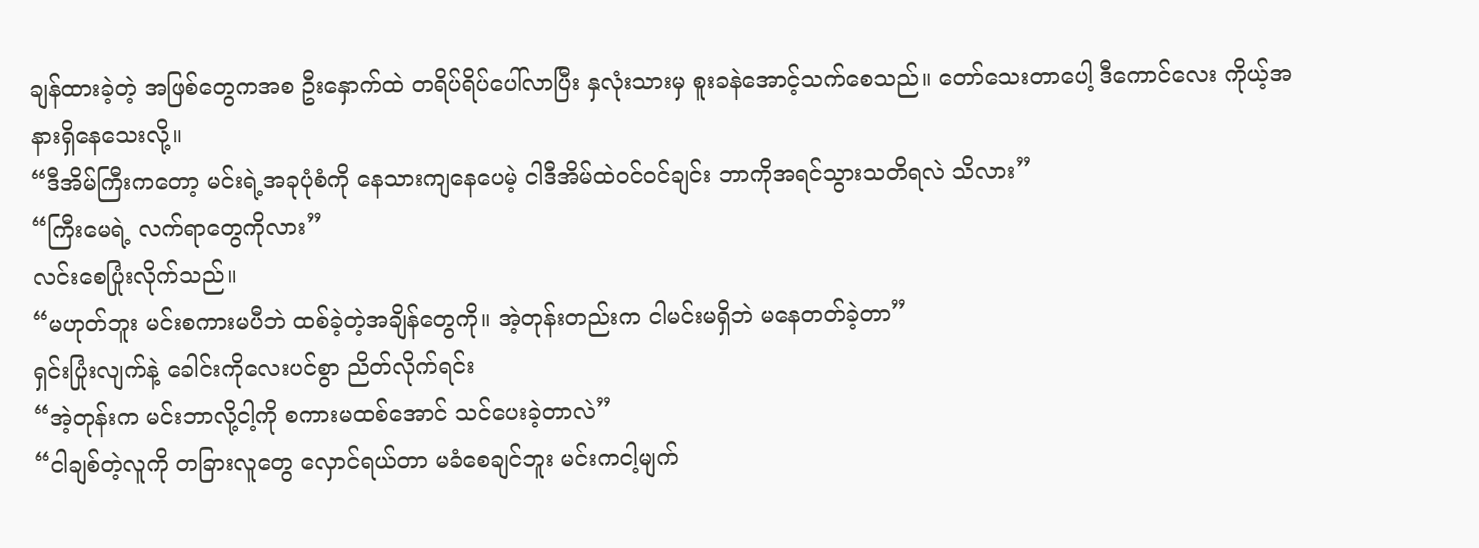ချန်ထားခဲ့တဲ့ အဖြစ်တွေကအစ ဦးနှောက်ထဲ တရိပ်ရိပ်ပေါ်လာပြီး နှလုံးသားမှ စူးခနဲအောင့်သက်စေသည်။ တော်သေးတာပေါ့ ဒီကောင်လေး ကိုယ့်အနားရှိနေသေးလို့။
“ဒီအိမ်ကြီးကတော့ မင်းရဲ့အခုပုံစံကို နေသားကျနေပေမဲ့ ငါဒီအိမ်ထဲဝင်ဝင်ချင်း ဘာကိုအရင်သွားသတိရလဲ သိလား”
“ကြီးမေရဲ့ လက်ရာတွေကိုလား”
လင်းစေပြုံးလိုက်သည်။
“မဟုတ်ဘူး မင်းစကားမပီဘဲ ထစ်ခဲ့တဲ့အချိန်တွေကို။ အဲ့တုန်းတည်းက ငါမင်းမရှိဘဲ မနေတတ်ခဲ့တာ”
ရှင်းပြုံးလျက်နဲ့ ခေါင်းကိုလေးပင်စွာ ညိတ်လိုက်ရင်း
“အဲ့တုန်းက မင်းဘာလို့ငါ့ကို စကားမထစ်အောင် သင်ပေးခဲ့တာလဲ”
“ငါချစ်တဲ့လူကို တခြားလူတွေ လှောင်ရယ်တာ မခံစေချင်ဘူး မင်းကငါ့မျက်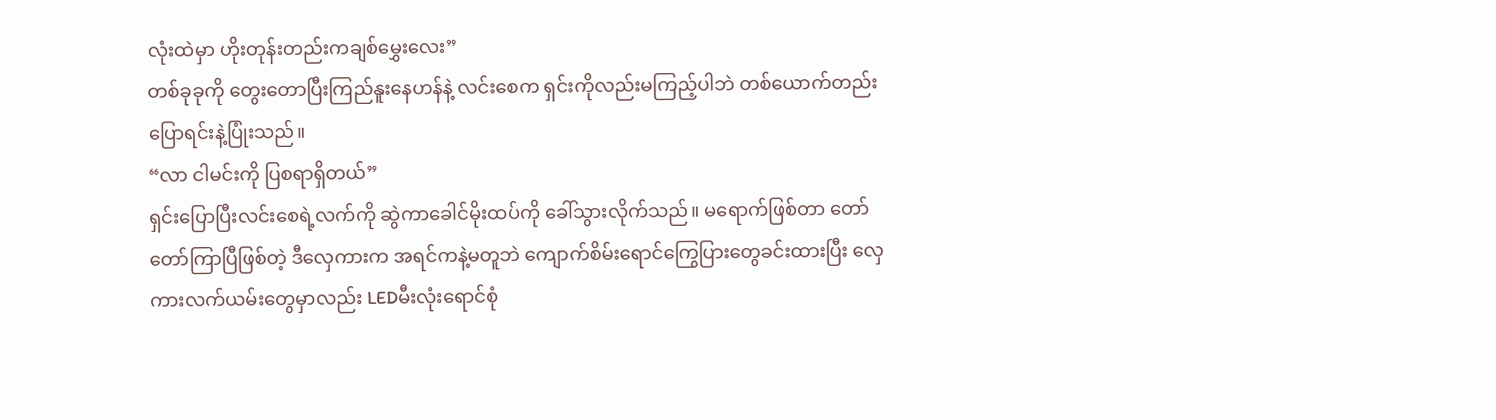လုံးထဲမှာ ဟိုးတုန်းတည်းကချစ်မွှေးလေး”
တစ်ခုခုကို တွေးတောပြီးကြည်နူးနေဟန်နဲ့ လင်းစေက ရှင်းကိုလည်းမကြည့်ပါဘဲ တစ်ယောက်တည်း ပြောရင်းနဲ့ပြုံးသည်။
“လာ ငါမင်းကို ပြစရာရှိတယ်”
ရှင်းပြောပြီးလင်းစေရဲ့လက်ကို ဆွဲကာခေါင်မိုးထပ်ကို ခေါ်သွားလိုက်သည်။ မရောက်ဖြစ်တာ တော်တော်ကြာပြီဖြစ်တဲ့ ဒီလှေကားက အရင်ကနဲ့မတူဘဲ ကျောက်စိမ်းရောင်ကြွေပြားတွေခင်းထားပြီး လှေကားလက်ယမ်းတွေမှာလည်း LEDမီးလုံးရောင်စုံ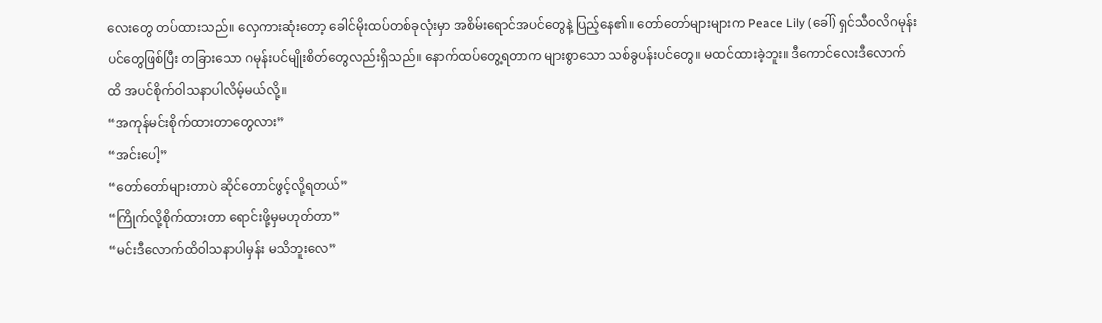လေးတွေ တပ်ထားသည်။ လှေကားဆုံးတော့ ခေါင်မိုးထပ်တစ်ခုလုံးမှာ အစိမ်းရောင်အပင်တွေနဲ့ ပြည့်နေ၏။ တော်တော်များများက Peace Lily (ခေါ်) ရှင်သီဝလိဂမုန်းပင်တွေဖြစ်ပြီး တခြားသော ဂမုန်းပင်မျိုးစိတ်တွေလည်းရှိသည်။ နောက်ထပ်တွေ့ရတာက များစွာသော သစ်ခွပန်းပင်တွေ။ မထင်ထားခဲ့ဘူး။ ဒီကောင်လေးဒီလောက်ထိ အပင်စိုက်ဝါသနာပါလိမ့်မယ်လို့။
“အကုန်မင်းစိုက်ထားတာတွေလား”
“အင်းပေါ့”
“တော်တော်များတာပဲ ဆိုင်တောင်ဖွင့်လို့ရတယ်”
“ကြိုက်လို့စိုက်ထားတာ ရောင်းဖို့မှမဟုတ်တာ”
“မင်းဒီလောက်ထိဝါသနာပါမှန်း မသိဘူးလေ”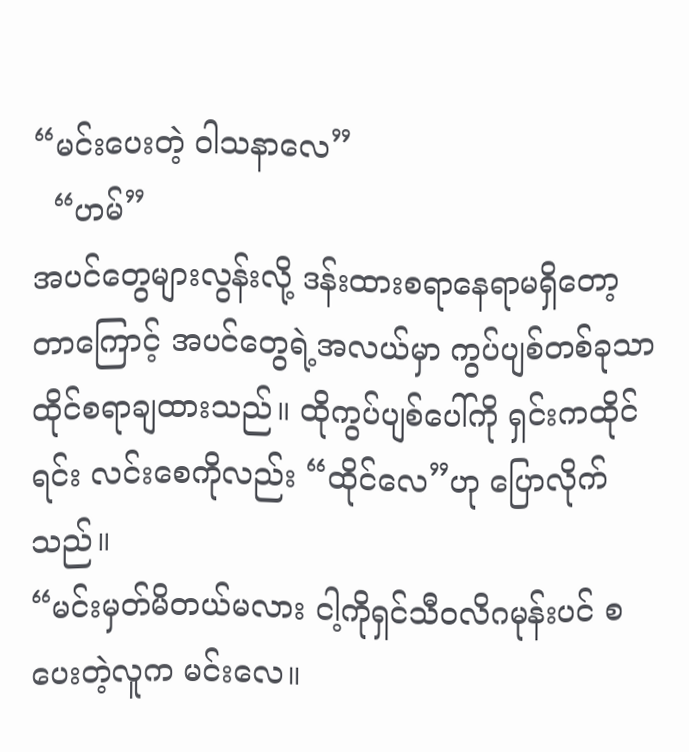“မင်းပေးတဲ့ ဝါသနာလေ”
  “ဟမ်”
အပင်တွေများလွန်းလို့ ဒန်းထားစရာနေရာမရှိတော့တာကြောင့် အပင်တွေရဲ့အလယ်မှာ ကွပ်ပျစ်တစ်ခုသာ ထိုင်စရာချထားသည်။ ထိုကွပ်ပျစ်ပေါ်ကို ရှင်းကထိုင်ရင်း လင်းစေကိုလည်း “ထိုင်လေ”ဟု ပြောလိုက်သည်။
“မင်းမှတ်မိတယ်မလား ငါ့ကိုရှင်သီဝလိဂမုန်းပင် စပေးတဲ့လူက မင်းလေ။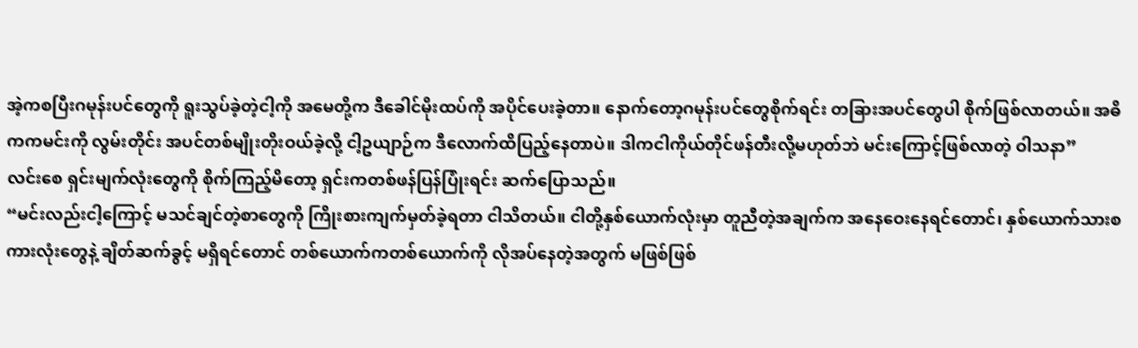အဲ့ကစပြီးဂမုန်းပင်တွေကို ရူးသွပ်ခဲ့တဲ့ငါ့ကို အမေတို့က ဒီခေါင်မိုးထပ်ကို အပိုင်ပေးခဲ့တာ။ နောက်တော့ဂမုန်းပင်တွေစိုက်ရင်း တခြားအပင်တွေပါ စိုက်ဖြစ်လာတယ်။ အဓိကကမင်းကို လွမ်းတိုင်း အပင်တစ်မျိုးတိုးဝယ်ခဲ့လို့ ငါ့ဥယျာဉ်က ဒီလောက်ထိပြည့်နေတာပဲ။ ဒါကငါကိုယ်တိုင်ဖန်တီးလို့မဟုတ်ဘဲ မင်းကြောင့်ဖြစ်လာတဲ့ ဝါသနာ”
လင်းစေ ရှင်းမျက်လုံးတွေကို စိုက်ကြည့်မိတော့ ရှင်းကတစ်ဖန်ပြန်ပြုံးရင်း‌ ဆက်ပြောသည်။
“မင်းလည်းငါ့ကြောင့် မသင်ချင်တဲ့စာတွေကို ကြိုးစားကျက်မှတ်ခဲ့ရတာ ငါသိတယ်။ ငါတို့နှစ်ယောက်လုံးမှာ တူညီတဲ့အချက်က အနေဝေးနေရင်တောင်၊ နှစ်ယောက်သားစကားလုံးတွေနဲ့ ချိတ်ဆက်ခွင့် မရှိရင်တောင် တစ်ယောက်ကတစ်ယောက်ကို လိုအပ်နေတဲ့အတွက် မဖြစ်ဖြစ်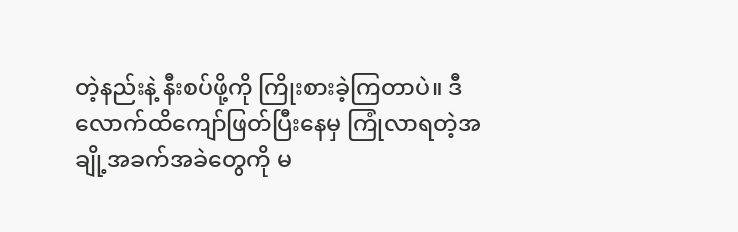တဲ့နည်းနဲ့ နီးစပ်ဖို့ကို ကြိုးစားခဲ့ကြတာပဲ။ ဒီလောက်ထိကျော်ဖြတ်ပြီးနေမှ ကြုံလာရတဲ့အချို့အခက်အခဲတွေကို မ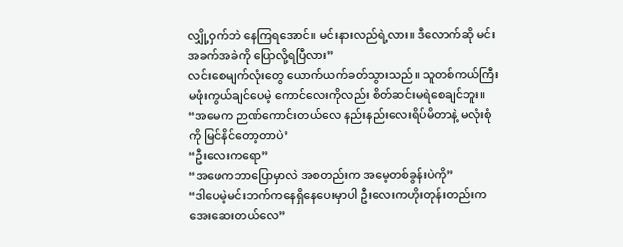လျှို့ဝှက်ဘဲ နေကြရအောင်။ မင်းနားလည်ရဲ့လား။ ဒီလောက်ဆို မင်းအခက်အခဲကို ပြောလို့ရပြီလား”
လင်းစေမျက်လုံးတွေ ယောက်ယက်ခတ်သွားသည်။ သူတစ်ကယ်ကြီး မဖုံးကွယ်ချင်ပေမဲ့ ကောင်လေးကိုလည်း စိတ်ဆင်းမရဲစေချင်ဘူး။
“အမေက ဉာဏ်ကောင်းတယ်လေ နည်းနည်းလေးရိပ်မိတာနဲ့ မလုံးစုံကို မြင်နိင်တော့တာပဲ’
“ဦးလေးကရော”
“အဖေကဘာပြောမှာလဲ အစတည်းက အမေ့တစ်ခွန်းပဲကို”
“ဒါပေမဲ့မင်းဘက်ကနေရှိနေပေးမှာပါ ဦးလေးကဟိုးတုန်းတည်းက အေးဆေးတယ်လေ”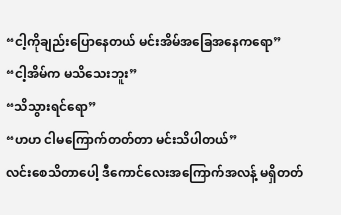“ငါ့ကိုချည်းပြောနေတယ် မင်းအိမ်အခြေအနေကရော”
“ငါ့အိမ်က မသိသေးဘူး”
“သိသွားရင်ရော”
“ဟဟ ငါမကြောက်တတ်တာ မင်းသိပါတယ်”
လင်းစေသိတာပေါ့ ဒီကောင်လေးအကြောက်အလန့် မရှိတတ်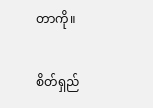တာကို။

စိတ်ရှည်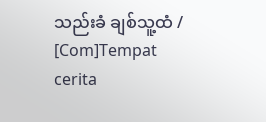သည်းခံ ချစ်သူ့ထံ / [Com]Tempat cerita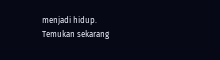menjadi hidup. Temukan sekarang